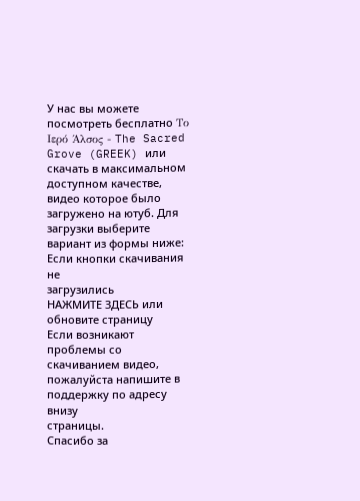У нас вы можете посмотреть бесплатно Το Ιερό Άλσος - The Sacred Grove (GREEK) или скачать в максимальном доступном качестве, видео которое было загружено на ютуб. Для загрузки выберите вариант из формы ниже:
Если кнопки скачивания не
загрузились
НАЖМИТЕ ЗДЕСЬ или обновите страницу
Если возникают проблемы со скачиванием видео, пожалуйста напишите в поддержку по адресу внизу
страницы.
Спасибо за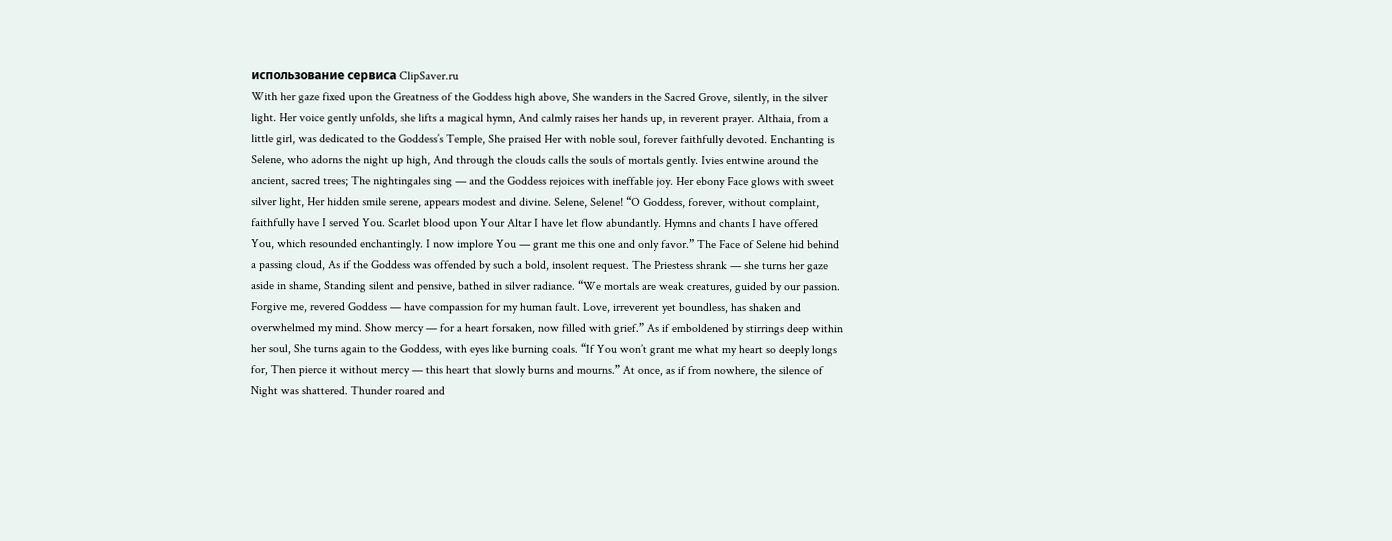использование сервиса ClipSaver.ru
With her gaze fixed upon the Greatness of the Goddess high above, She wanders in the Sacred Grove, silently, in the silver light. Her voice gently unfolds, she lifts a magical hymn, And calmly raises her hands up, in reverent prayer. Althaia, from a little girl, was dedicated to the Goddess’s Temple, She praised Her with noble soul, forever faithfully devoted. Enchanting is Selene, who adorns the night up high, And through the clouds calls the souls of mortals gently. Ivies entwine around the ancient, sacred trees; The nightingales sing — and the Goddess rejoices with ineffable joy. Her ebony Face glows with sweet silver light, Her hidden smile serene, appears modest and divine. Selene, Selene! “O Goddess, forever, without complaint, faithfully have I served You. Scarlet blood upon Your Altar I have let flow abundantly. Hymns and chants I have offered You, which resounded enchantingly. I now implore You — grant me this one and only favor.” The Face of Selene hid behind a passing cloud, As if the Goddess was offended by such a bold, insolent request. The Priestess shrank — she turns her gaze aside in shame, Standing silent and pensive, bathed in silver radiance. “We mortals are weak creatures, guided by our passion. Forgive me, revered Goddess — have compassion for my human fault. Love, irreverent yet boundless, has shaken and overwhelmed my mind. Show mercy — for a heart forsaken, now filled with grief.” As if emboldened by stirrings deep within her soul, She turns again to the Goddess, with eyes like burning coals. “If You won’t grant me what my heart so deeply longs for, Then pierce it without mercy — this heart that slowly burns and mourns.” At once, as if from nowhere, the silence of Night was shattered. Thunder roared and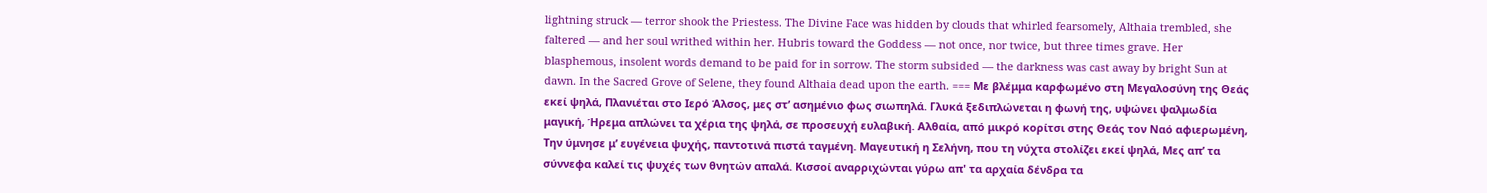lightning struck — terror shook the Priestess. The Divine Face was hidden by clouds that whirled fearsomely, Althaia trembled, she faltered — and her soul writhed within her. Hubris toward the Goddess — not once, nor twice, but three times grave. Her blasphemous, insolent words demand to be paid for in sorrow. The storm subsided — the darkness was cast away by bright Sun at dawn. In the Sacred Grove of Selene, they found Althaia dead upon the earth. === Με βλέμμα καρφωμένο στη Μεγαλοσύνη της Θεάς εκεί ψηλά, Πλανιέται στο Ιερό Άλσος, μες στ’ ασημένιο φως σιωπηλά. Γλυκά ξεδιπλώνεται η φωνή της, υψώνει ψαλμωδία μαγική, Ήρεμα απλώνει τα χέρια της ψηλά, σε προσευχή ευλαβική. Αλθαία, από μικρό κορίτσι στης Θεάς τον Ναό αφιερωμένη, Την ύμνησε μ’ ευγένεια ψυχής, παντοτινά πιστά ταγμένη. Μαγευτική η Σελήνη, που τη νύχτα στολίζει εκεί ψηλά, Μες απ’ τα σύννεφα καλεί τις ψυχές των θνητών απαλά. Κισσοί αναρριχώνται γύρω απ' τα αρχαία δένδρα τα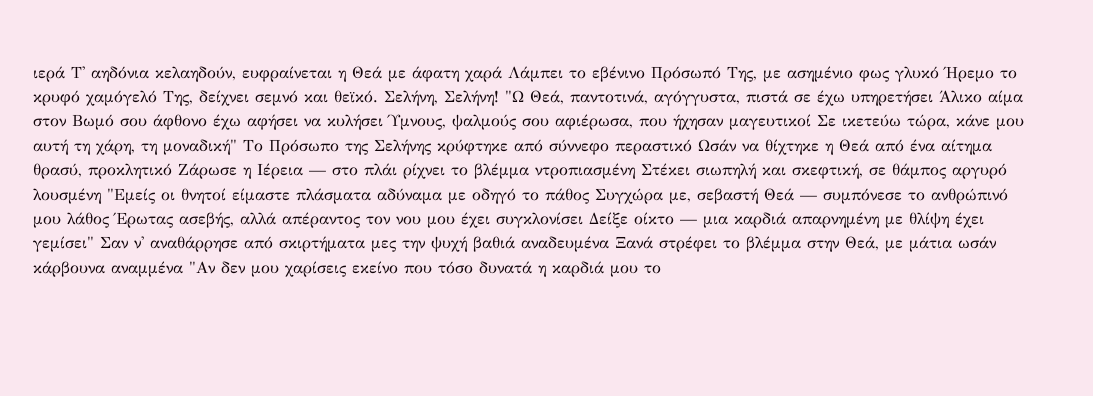ιερά Τ' αηδόνια κελαηδούν, ευφραίνεται η Θεά με άφατη χαρά Λάμπει το εβένινο Πρόσωπό Της, με ασημένιο φως γλυκό Ήρεμο το κρυφό χαμόγελό Της, δείχνει σεμνό και θεϊκό. Σελήνη, Σελήνη! "Ω Θεά, παντοτινά, αγόγγυστα, πιστά σε έχω υπηρετήσει Άλικο αίμα στον Βωμό σου άφθονο έχω αφήσει να κυλήσει Ύμνους, ψαλμούς σου αφιέρωσα, που ήχησαν μαγευτικοί Σε ικετεύω τώρα, κάνε μου αυτή τη χάρη, τη μοναδική" Το Πρόσωπο της Σελήνης κρύφτηκε από σύννεφο περαστικό Ωσάν να θίχτηκε η Θεά από ένα αίτημα θρασύ, προκλητικό Ζάρωσε η Ιέρεια — στο πλάι ρίχνει το βλέμμα ντροπιασμένη Στέκει σιωπηλή και σκεφτική, σε θάμπος αργυρό λουσμένη "Εμείς οι θνητοί είμαστε πλάσματα αδύναμα με οδηγό το πάθος Συγχώρα με, σεβαστή Θεά — συμπόνεσε το ανθρώπινό μου λάθος Έρωτας ασεβής, αλλά απέραντος τον νου μου έχει συγκλονίσει Δείξε οίκτο — μια καρδιά απαρνημένη με θλίψη έχει γεμίσει" Σαν ν' αναθάρρησε από σκιρτήματα μες την ψυχή βαθιά αναδευμένα Ξανά στρέφει το βλέμμα στην Θεά, με μάτια ωσάν κάρβουνα αναμμένα "Αν δεν μου χαρίσεις εκείνο που τόσο δυνατά η καρδιά μου το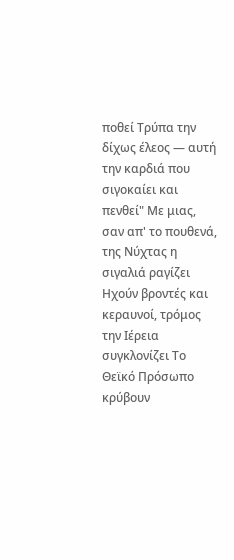ποθεί Τρύπα την δίχως έλεος — αυτή την καρδιά που σιγοκαίει και πενθεί" Με μιας, σαν απ' το πουθενά, της Νύχτας η σιγαλιά ραγίζει Ηχούν βροντές και κεραυνοί, τρόμος την Ιέρεια συγκλονίζει Το Θεϊκό Πρόσωπο κρύβουν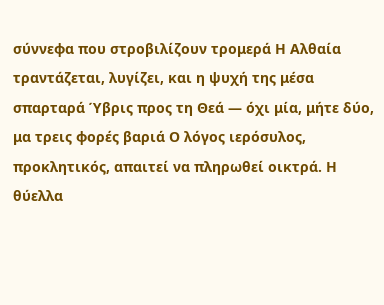σύννεφα που στροβιλίζουν τρομερά Η Αλθαία τραντάζεται, λυγίζει, και η ψυχή της μέσα σπαρταρά Ύβρις προς τη Θεά — όχι μία, μήτε δύο, μα τρεις φορές βαριά Ο λόγος ιερόσυλος, προκλητικός, απαιτεί να πληρωθεί οικτρά. Η θύελλα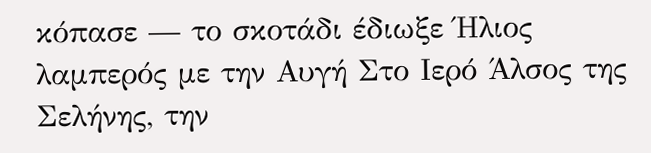κόπασε — το σκοτάδι έδιωξε Ήλιος λαμπερός με την Αυγή Στο Ιερό Άλσος της Σελήνης, την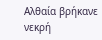Αλθαία βρήκανε νεκρή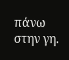πάνω στην γη.